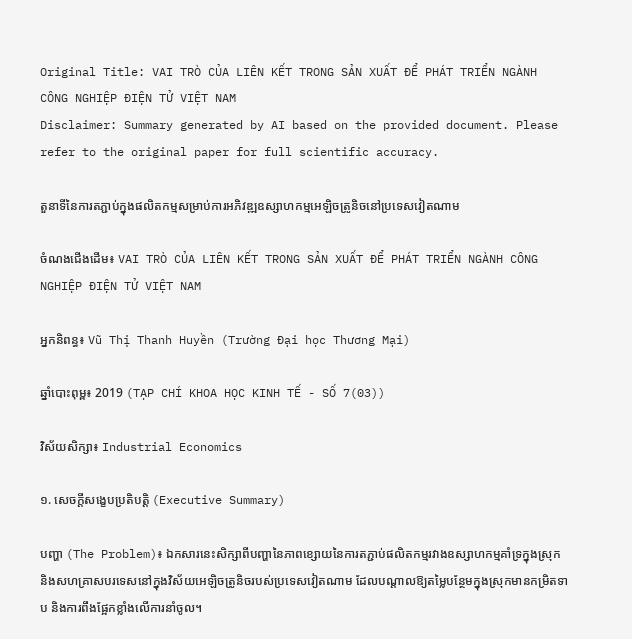Original Title: VAI TRÒ CỦA LIÊN KẾT TRONG SẢN XUẤT ĐỂ PHÁT TRIỂN NGÀNH CÔNG NGHIỆP ĐIỆN TỬ VIỆT NAM
Disclaimer: Summary generated by AI based on the provided document. Please refer to the original paper for full scientific accuracy.

តួនាទីនៃការតភ្ជាប់ក្នុងផលិតកម្មសម្រាប់ការអភិវឌ្ឍឧស្សាហកម្មអេឡិចត្រូនិចនៅប្រទេសវៀតណាម

ចំណងជើងដើម៖ VAI TRÒ CỦA LIÊN KẾT TRONG SẢN XUẤT ĐỂ PHÁT TRIỂN NGÀNH CÔNG NGHIỆP ĐIỆN TỬ VIỆT NAM

អ្នកនិពន្ធ៖ Vũ Thị Thanh Huyền (Trường Đại học Thương Mại)

ឆ្នាំបោះពុម្ព៖ 2019 (TẠP CHÍ KHOA HỌC KINH TẾ - SỐ 7(03))

វិស័យសិក្សា៖ Industrial Economics

១. សេចក្តីសង្ខេបប្រតិបត្តិ (Executive Summary)

បញ្ហា (The Problem)៖ ឯកសារនេះសិក្សាពីបញ្ហានៃភាពខ្សោយនៃការតភ្ជាប់ផលិតកម្មរវាងឧស្សាហកម្មគាំទ្រក្នុងស្រុក និងសហគ្រាសបរទេសនៅក្នុងវិស័យអេឡិចត្រូនិចរបស់ប្រទេសវៀតណាម ដែលបណ្តាលឱ្យតម្លៃបន្ថែមក្នុងស្រុកមានកម្រិតទាប និងការពឹងផ្អែកខ្លាំងលើការនាំចូល។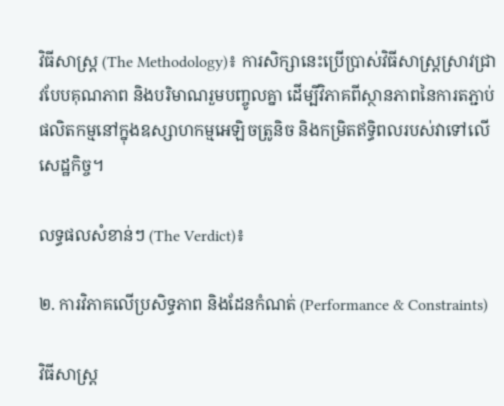វិធីសាស្ត្រ (The Methodology)៖ ការសិក្សានេះប្រើប្រាស់វិធីសាស្ត្រស្រាវជ្រាវបែបគុណភាព និងបរិមាណរួមបញ្ចូលគ្នា ដើម្បីវិភាគពីស្ថានភាពនៃការតភ្ជាប់ផលិតកម្មនៅក្នុងឧស្សាហកម្មអេឡិចត្រូនិច និងកម្រិតឥទ្ធិពលរបស់វាទៅលើសេដ្ឋកិច្ច។

លទ្ធផលសំខាន់ៗ (The Verdict)៖

២. ការវិភាគលើប្រសិទ្ធភាព និងដែនកំណត់ (Performance & Constraints)

វិធីសាស្ត្រ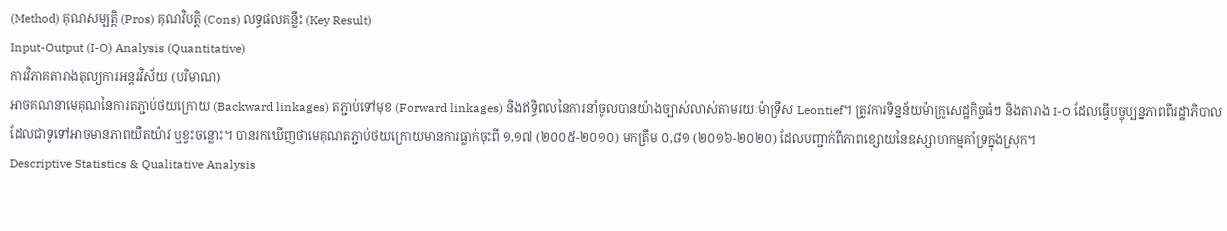(Method) គុណសម្បត្តិ (Pros) គុណវិបត្តិ (Cons) លទ្ធផលគន្លឹះ (Key Result)
Input-Output (I-O) Analysis (Quantitative)
ការវិភាគតារាងតុល្យការអន្តរវិស័យ (បរិមាណ)
អាចគណនាមេគុណនៃការតភ្ជាប់ថយក្រោយ (Backward linkages) តភ្ជាប់ទៅមុខ (Forward linkages) និងឥទ្ធិពលនៃការនាំចូលបានយ៉ាងច្បាស់លាស់តាមរយៈម៉ាទ្រីស Leontief។ ត្រូវការទិន្នន័យម៉ាក្រូសេដ្ឋកិច្ចធំៗ និងតារាង I-O ដែលធ្វើបច្ចុប្បន្នភាពពីរដ្ឋាភិបាល ដែលជាទូទៅអាចមានភាពយឺតយ៉ាវ ឬខ្វះចន្លោះ។ បានរកឃើញថាមេគុណតភ្ជាប់ថយក្រោយមានការធ្លាក់ចុះពី ១,១៧ (២០០៥-២០១០) មកត្រឹម ០,៨១ (២០១៦-២០២០) ដែលបញ្ជាក់ពីភាពខ្សោយនៃឧស្សាហកម្មគាំទ្រក្នុងស្រុក។
Descriptive Statistics & Qualitative Analysis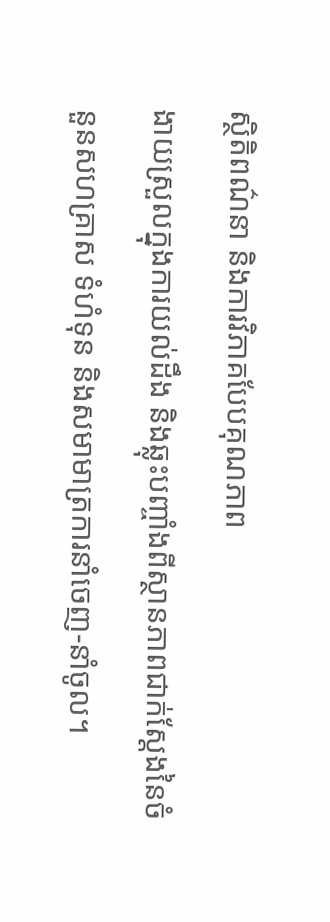ស្ថិតិពណ៌នា និងការវិភាគបែបគុណភាព
ងាយស្រួលក្នុងការយល់ដឹង និងឆ្លុះបញ្ចាំងពីស្ថានភាពជាក់ស្តែងនៃចំនួនសហគ្រាស ទំហំទុន និងសមាមាត្រការនាំចេញ-នាំចូល។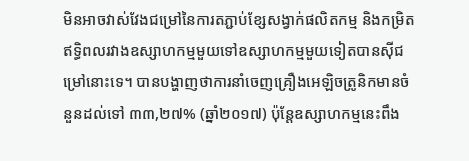មិនអាចវាស់វែងជម្រៅនៃការតភ្ជាប់ខ្សែសង្វាក់ផលិតកម្ម និងកម្រិតឥទ្ធិពលរវាងឧស្សាហកម្មមួយទៅឧស្សាហកម្មមួយទៀតបានស៊ីជម្រៅនោះទេ។ បានបង្ហាញថាការនាំចេញគ្រឿងអេឡិចត្រូនិកមានចំនួនដល់ទៅ ៣៣,២៧% (ឆ្នាំ២០១៧) ប៉ុន្តែឧស្សាហកម្មនេះពឹង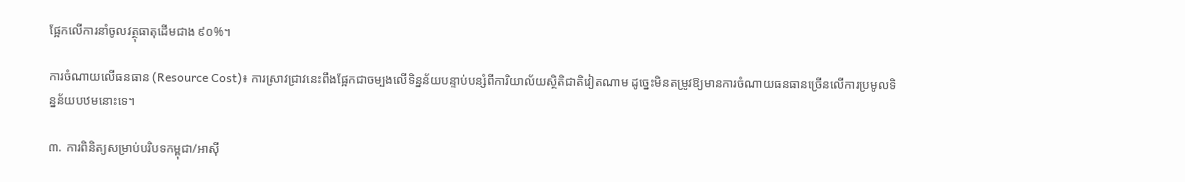ផ្អែកលើការនាំចូលវត្ថុធាតុដើមជាង ៩០%។

ការចំណាយលើធនធាន (Resource Cost)៖ ការស្រាវជ្រាវនេះពឹងផ្អែកជាចម្បងលើទិន្នន័យបន្ទាប់បន្សំពីការិយាល័យស្ថិតិជាតិវៀតណាម ដូច្នេះមិនតម្រូវឱ្យមានការចំណាយធនធានច្រើនលើការប្រមូលទិន្នន័យបឋមនោះទេ។

៣. ការពិនិត្យសម្រាប់បរិបទកម្ពុជា/អាស៊ី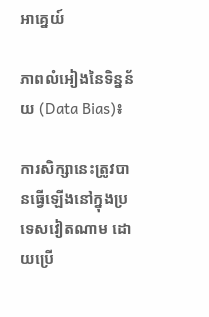អាគ្នេយ៍

ភាពលំអៀងនៃទិន្នន័យ (Data Bias)៖

ការសិក្សានេះត្រូវបានធ្វើឡើងនៅក្នុងប្រទេសវៀតណាម ដោយប្រើ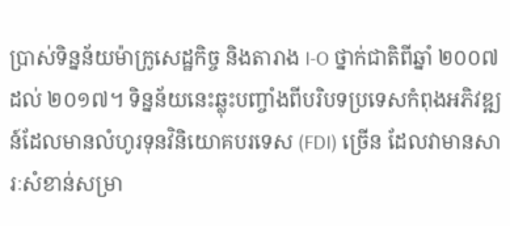ប្រាស់ទិន្នន័យម៉ាក្រូសេដ្ឋកិច្ច និងតារាង I-O ថ្នាក់ជាតិពីឆ្នាំ ២០០៧ ដល់ ២០១៧។ ទិន្នន័យនេះឆ្លុះបញ្ចាំងពីបរិបទប្រទេសកំពុងអភិវឌ្ឍន៍ដែលមានលំហូរទុនវិនិយោគបរទេស (FDI) ច្រើន ដែលវាមានសារៈសំខាន់សម្រា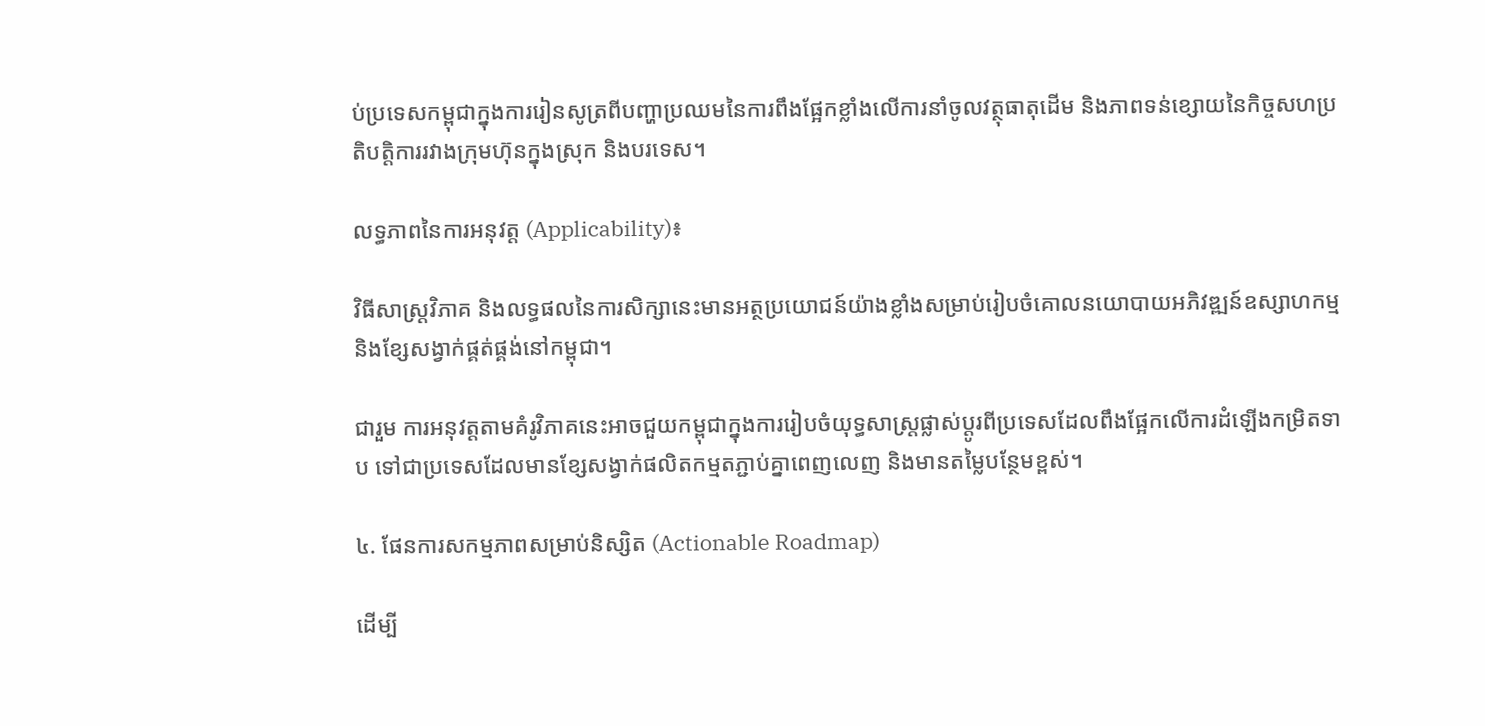ប់ប្រទេសកម្ពុជាក្នុងការរៀនសូត្រពីបញ្ហាប្រឈមនៃការពឹងផ្អែកខ្លាំងលើការនាំចូលវត្ថុធាតុដើម និងភាពទន់ខ្សោយនៃកិច្ចសហប្រតិបត្តិការរវាងក្រុមហ៊ុនក្នុងស្រុក និងបរទេស។

លទ្ធភាពនៃការអនុវត្ត (Applicability)៖

វិធីសាស្ត្រវិភាគ និងលទ្ធផលនៃការសិក្សានេះមានអត្ថប្រយោជន៍យ៉ាងខ្លាំងសម្រាប់រៀបចំគោលនយោបាយអភិវឌ្ឍន៍ឧស្សាហកម្ម និងខ្សែសង្វាក់ផ្គត់ផ្គង់នៅកម្ពុជា។

ជារួម ការអនុវត្តតាមគំរូវិភាគនេះអាចជួយកម្ពុជាក្នុងការរៀបចំយុទ្ធសាស្ត្រផ្លាស់ប្តូរពីប្រទេសដែលពឹងផ្អែកលើការដំឡើងកម្រិតទាប ទៅជាប្រទេសដែលមានខ្សែសង្វាក់ផលិតកម្មតភ្ជាប់គ្នាពេញលេញ និងមានតម្លៃបន្ថែមខ្ពស់។

៤. ផែនការសកម្មភាពសម្រាប់និស្សិត (Actionable Roadmap)

ដើម្បី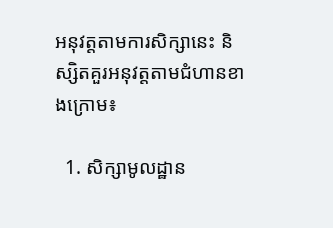អនុវត្តតាមការសិក្សានេះ និស្សិតគួរអនុវត្តតាមជំហានខាងក្រោម៖

  1. សិក្សាមូលដ្ឋាន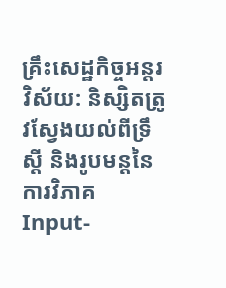គ្រឹះសេដ្ឋកិច្ចអន្តរវិស័យ: និស្សិតត្រូវស្វែងយល់ពីទ្រឹស្តី និងរូបមន្តនៃការវិភាគ Input-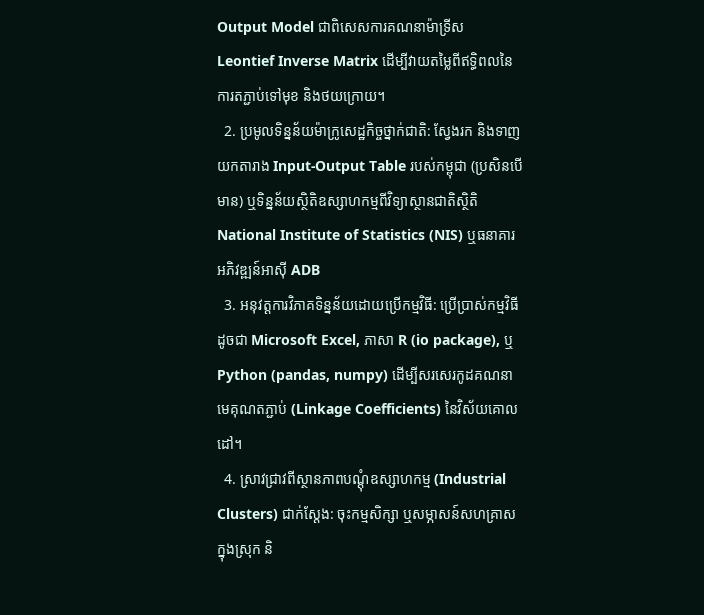Output Model ជាពិសេសការគណនាម៉ាទ្រីស Leontief Inverse Matrix ដើម្បីវាយតម្លៃពីឥទ្ធិពលនៃការតភ្ជាប់ទៅមុខ និងថយក្រោយ។
  2. ប្រមូលទិន្នន័យម៉ាក្រូសេដ្ឋកិច្ចថ្នាក់ជាតិ: ស្វែងរក និងទាញយកតារាង Input-Output Table របស់កម្ពុជា (ប្រសិនបើមាន) ឬទិន្នន័យស្ថិតិឧស្សាហកម្មពីវិទ្យាស្ថានជាតិស្ថិតិ National Institute of Statistics (NIS) ឬធនាគារអភិវឌ្ឍន៍អាស៊ី ADB
  3. អនុវត្តការវិភាគទិន្នន័យដោយប្រើកម្មវិធី: ប្រើប្រាស់កម្មវិធីដូចជា Microsoft Excel, ភាសា R (io package), ឬ Python (pandas, numpy) ដើម្បីសរសេរកូដគណនាមេគុណតភ្ជាប់ (Linkage Coefficients) នៃវិស័យគោលដៅ។
  4. ស្រាវជ្រាវពីស្ថានភាពបណ្តុំឧស្សាហកម្ម (Industrial Clusters) ជាក់ស្តែង: ចុះកម្មសិក្សា ឬសម្ភាសន៍សហគ្រាសក្នុងស្រុក និ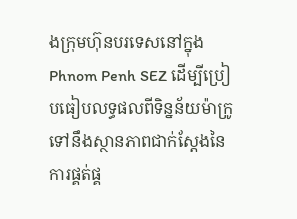ងក្រុមហ៊ុនបរទេសនៅក្នុង Phnom Penh SEZ ដើម្បីប្រៀបធៀបលទ្ធផលពីទិន្នន័យម៉ាក្រូ ទៅនឹងស្ថានភាពជាក់ស្តែងនៃការផ្គត់ផ្គ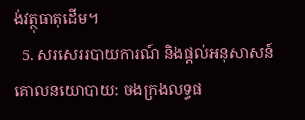ង់វត្ថុធាតុដើម។
  5. សរសេររបាយការណ៍ និងផ្តល់អនុសាសន៍គោលនយោបាយ: ចងក្រងលទ្ធផ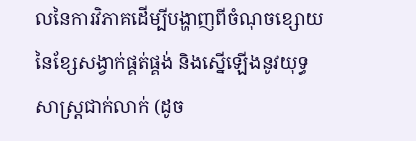លនៃការវិភាគដើម្បីបង្ហាញពីចំណុចខ្សោយនៃខ្សែសង្វាក់ផ្គត់ផ្គង់ និងស្នើឡើងនូវយុទ្ធសាស្ត្រជាក់លាក់ (ដូច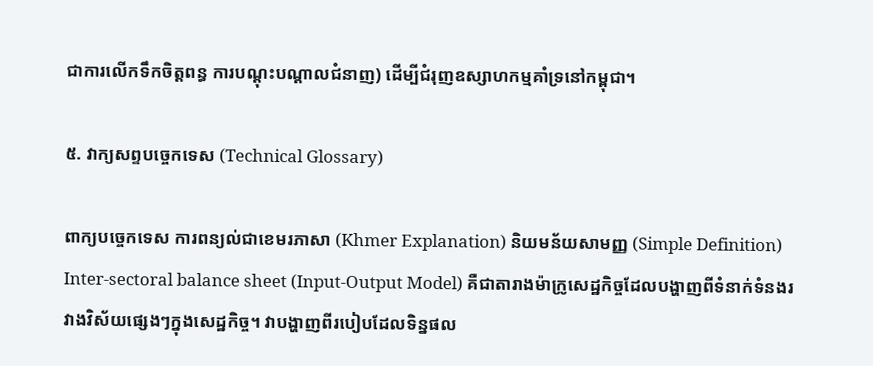ជាការលើកទឹកចិត្តពន្ធ ការបណ្តុះបណ្តាលជំនាញ) ដើម្បីជំរុញឧស្សាហកម្មគាំទ្រនៅកម្ពុជា។

៥. វាក្យសព្ទបច្ចេកទេស (Technical Glossary)

ពាក្យបច្ចេកទេស ការពន្យល់ជាខេមរភាសា (Khmer Explanation) និយមន័យសាមញ្ញ (Simple Definition)
Inter-sectoral balance sheet (Input-Output Model) គឺជាតារាងម៉ាក្រូសេដ្ឋកិច្ចដែលបង្ហាញពីទំនាក់ទំនងរវាងវិស័យផ្សេងៗក្នុងសេដ្ឋកិច្ច។ វាបង្ហាញពីរបៀបដែលទិន្នផល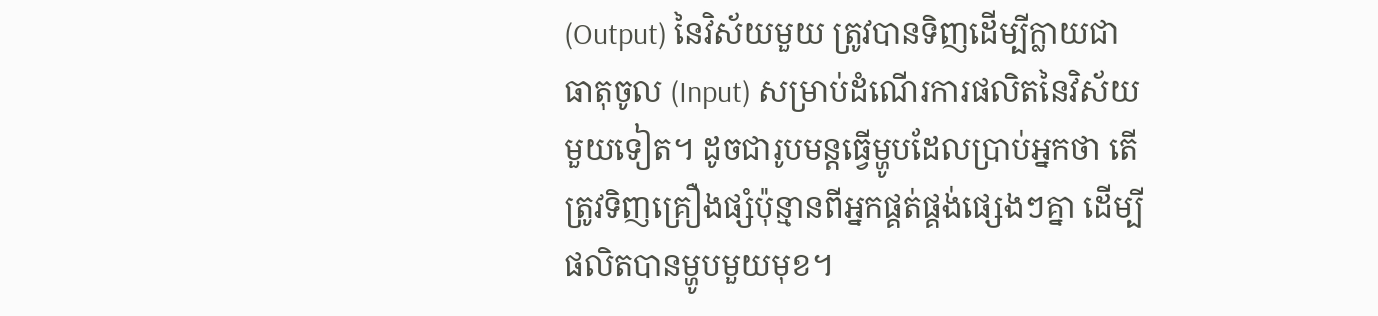(Output) នៃវិស័យមួយ ត្រូវបានទិញដើម្បីក្លាយជាធាតុចូល (Input) សម្រាប់ដំណើរការផលិតនៃវិស័យមួយទៀត។ ដូចជារូបមន្តធ្វើម្ហូបដែលប្រាប់អ្នកថា តើត្រូវទិញគ្រឿងផ្សំប៉ុន្មានពីអ្នកផ្គត់ផ្គង់ផ្សេងៗគ្នា ដើម្បីផលិតបានម្ហូបមួយមុខ។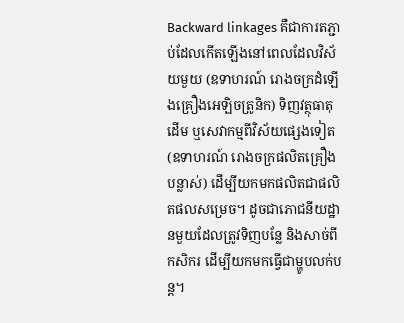Backward linkages គឺជាការតភ្ជាប់ដែលកើតឡើងនៅពេលដែលវិស័យមួយ (ឧទាហរណ៍ រោងចក្រដំឡើងគ្រឿងអេឡិចត្រូនិក) ទិញវត្ថុធាតុដើម ឬសេវាកម្មពីវិស័យផ្សេងទៀត (ឧទាហរណ៍ រោងចក្រផលិតគ្រឿងបន្លាស់) ដើម្បីយកមកផលិតជាផលិតផលសម្រេច។ ដូចជាភោជនីយដ្ឋានមួយដែលត្រូវទិញបន្លែ និងសាច់ពីកសិករ ដើម្បីយកមកធ្វើជាម្ហូបលក់បន្ត។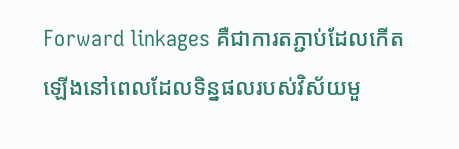Forward linkages គឺជាការតភ្ជាប់ដែលកើតឡើងនៅពេលដែលទិន្នផលរបស់វិស័យមួ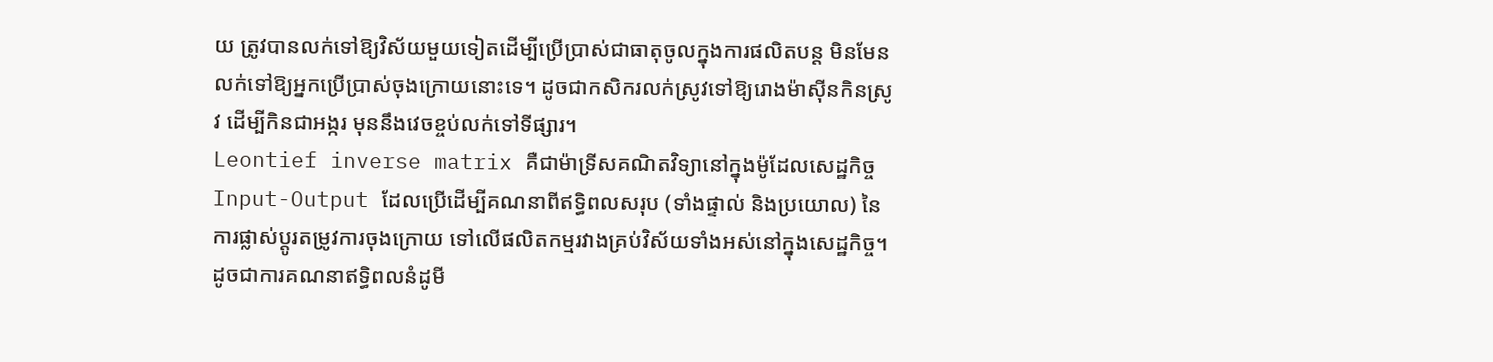យ ត្រូវបានលក់ទៅឱ្យវិស័យមួយទៀតដើម្បីប្រើប្រាស់ជាធាតុចូលក្នុងការផលិតបន្ត មិនមែនលក់ទៅឱ្យអ្នកប្រើប្រាស់ចុងក្រោយនោះទេ។ ដូចជាកសិករលក់ស្រូវទៅឱ្យរោងម៉ាស៊ីនកិនស្រូវ ដើម្បីកិនជាអង្ករ មុននឹងវេចខ្ចប់លក់ទៅទីផ្សារ។
Leontief inverse matrix គឺជាម៉ាទ្រីសគណិតវិទ្យានៅក្នុងម៉ូដែលសេដ្ឋកិច្ច Input-Output ដែលប្រើដើម្បីគណនាពីឥទ្ធិពលសរុប (ទាំងផ្ទាល់ និងប្រយោល) នៃការផ្លាស់ប្តូរតម្រូវការចុងក្រោយ ទៅលើផលិតកម្មរវាងគ្រប់វិស័យទាំងអស់នៅក្នុងសេដ្ឋកិច្ច។ ដូចជាការគណនាឥទ្ធិពលនំដូមី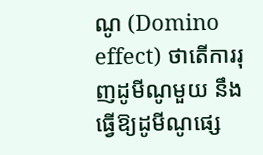ណូ (Domino effect) ថាតើការរុញដូមីណូមួយ នឹងធ្វើឱ្យដូមីណូផ្សេ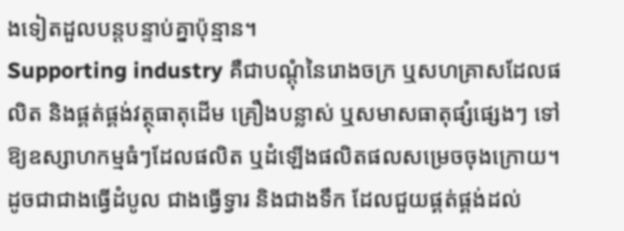ងទៀតដួលបន្តបន្ទាប់គ្នាប៉ុន្មាន។
Supporting industry គឺជាបណ្តុំនៃរោងចក្រ ឬសហគ្រាសដែលផលិត និងផ្គត់ផ្គង់វត្ថុធាតុដើម គ្រឿងបន្លាស់ ឬសមាសធាតុផ្សំផ្សេងៗ ទៅឱ្យឧស្សាហកម្មធំៗដែលផលិត ឬដំឡើងផលិតផលសម្រេចចុងក្រោយ។ ដូចជាជាងធ្វើដំបូល ជាងធ្វើទ្វារ និងជាងទឹក ដែលជួយផ្គត់ផ្គង់ដល់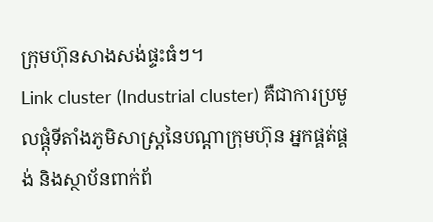ក្រុមហ៊ុនសាងសង់ផ្ទះធំៗ។
Link cluster (Industrial cluster) គឺជាការប្រមូលផ្តុំទីតាំងភូមិសាស្ត្រនៃបណ្តាក្រុមហ៊ុន អ្នកផ្គត់ផ្គង់ និងស្ថាប័នពាក់ព័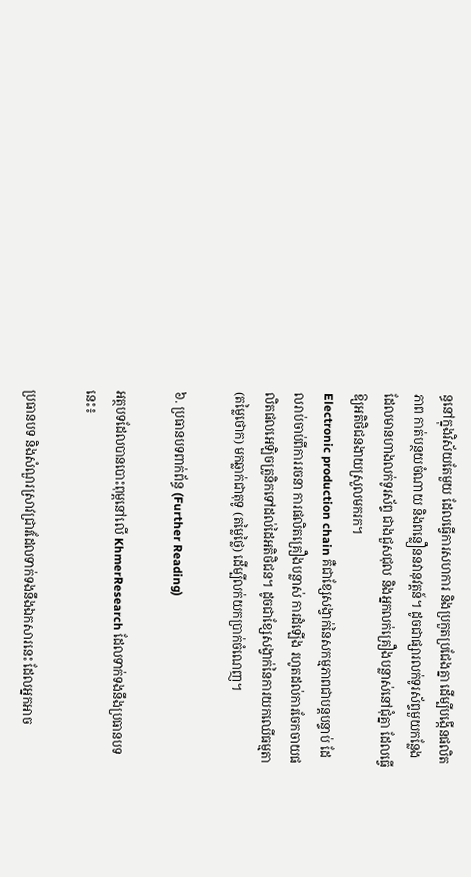ន្ធនៅក្នុងវិស័យតែមួយ ដែលធ្វើការសហការ និងប្រកួតប្រជែងគ្នា ដើម្បីបង្កើនផលិតភាព កាត់បន្ថយចំណាយ និងពន្លឿននវានុវត្តន៍។ ដូចជាផ្សារលក់ទូរស័ព្ទមួយកន្លែង ដែលមានហាងលក់ទូរស័ព្ទ ជាងជួសជុល និងអ្នកលក់គ្រឿងបន្លាស់នៅជុំគ្នា ដែលធ្វើឱ្យអតិថិជនងាយស្រួលមករក។
Electronic production chain គឺជាខ្សែសង្វាក់នៃសកម្មភាពជាបន្តបន្ទាប់ ដែលរាប់ចាប់ពីការរចនា ការផលិតគ្រឿងបន្លាស់ ការដំឡើង រហូតដល់ការចែកចាយផលិតផលអេឡិចត្រូនិកទៅដល់ដៃអតិថិជន។ ដូចជាខ្សែសង្វាក់នៃការយកឈើធម្មតា (តម្លៃថោក) មកឆ្លាក់ជាតុទូ (តម្លៃថ្លៃ) ដើម្បីលក់យកប្រាក់ចំណេញ។

៦. ប្រធានបទពាក់ព័ន្ធ (Further Reading)

អត្ថបទដែលបានបោះពុម្ពនៅលើ KhmerResearch ដែលទាក់ទងនឹងប្រធានបទនេះ៖

ប្រធានបទ និងសំណួរស្រាវជ្រាវដែលទាក់ទងនឹងឯកសារនេះ ដែលអ្នកអាច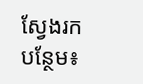ស្វែងរកបន្ថែម៖